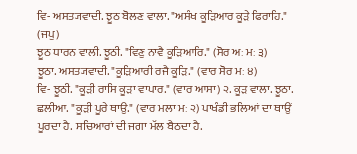ਵਿ- ਅਸਤ੍ਯਵਾਦੀ. ਝੂਠ ਬੋਲਣ ਵਾਲਾ. "ਅਸੰਖ ਕੂੜਿਆਰ ਕੂੜੇ ਫਿਰਾਹਿ." (ਜਪੁ)
ਝੂਠ ਧਾਰਨ ਵਾਲੀ. ਝੂਠੀ. "ਵਿਣੁ ਨਾਵੈ ਕੂੜਿਆਰਿ." (ਸੋਰ ਅਃ ਮਃ ੩)
ਝੂਠਾ. ਅਸਤ੍ਯਵਾਦੀ. "ਕੂੜਿਆਰੀ ਰਜੈ ਕੂੜਿ." (ਵਾਰ ਸੋਰ ਮਃ ੪)
ਵਿ- ਝੂਠੀ. "ਕੂੜੀ ਰਾਸਿ ਕੂੜਾ ਵਾਪਾਰ." (ਵਾਰ ਆਸਾ) ੨. ਕੂੜ ਵਾਲਾ. ਝੂਠਾ. ਛਲੀਆ. "ਕੂੜੀ ਪੂਰੇ ਥਾਉ." (ਵਾਰ ਮਲਾ ਮਃ ੨) ਪਾਖੰਡੀ ਭਲਿਆਂ ਦਾ ਥਾਉਂ ਪੂਰਦਾ ਹੈ. ਸਚਿਆਰਾਂ ਦੀ ਜਗਾ ਮੱਲ ਬੈਠਦਾ ਹੈ.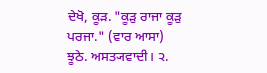ਦੇਖੋ, ਕੂੜ. "ਕੂੜੁ ਰਾਜਾ ਕੂੜੁ ਪਰਜਾ." (ਵਾਰ ਆਸਾ)
ਝੂਠੇ. ਅਸਤ੍ਯਵਾਦੀ। ੨.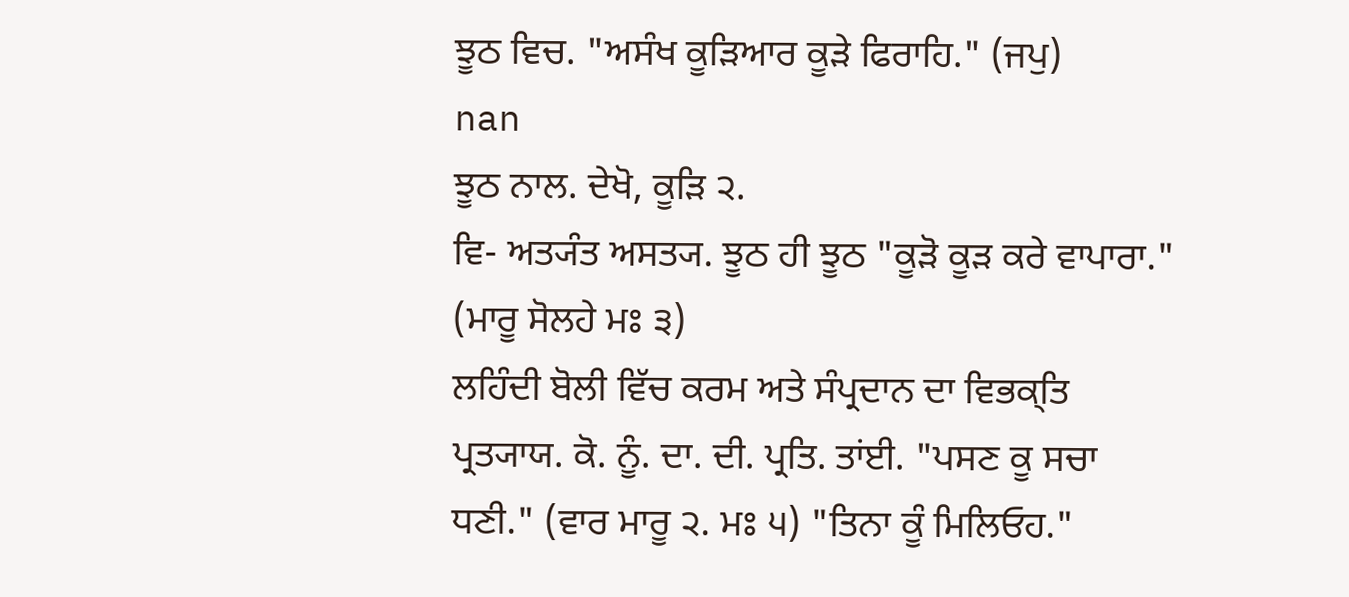ਝੂਠ ਵਿਚ. "ਅਸੰਖ ਕੂੜਿਆਰ ਕੂੜੇ ਫਿਰਾਹਿ." (ਜਪੁ)
nan
ਝੂਠ ਨਾਲ. ਦੇਖੋ, ਕੂੜਿ ੨.
ਵਿ- ਅਤ੍ਯੰਤ ਅਸਤ੍ਯ. ਝੂਠ ਹੀ ਝੂਠ "ਕੂੜੋ ਕੂੜ ਕਰੇ ਵਾਪਾਰਾ." (ਮਾਰੂ ਸੋਲਹੇ ਮਃ ੩)
ਲਹਿੰਦੀ ਬੋਲੀ ਵਿੱਚ ਕਰਮ ਅਤੇ ਸੰਪ੍ਰਦਾਨ ਦਾ ਵਿਭਕ੍ਤਿ ਪ੍ਰਤ੍ਯਾਯ. ਕੋ. ਨੂੰ. ਦਾ. ਦੀ. ਪ੍ਰਤਿ. ਤਾਂਈ. "ਪਸਣ ਕੂ ਸਚਾ ਧਣੀ." (ਵਾਰ ਮਾਰੂ ੨. ਮਃ ੫) "ਤਿਨਾ ਕੂੰ ਮਿਲਿਓਹ."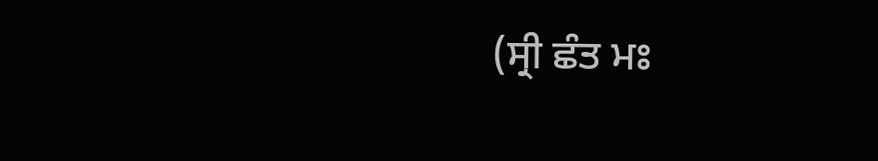(ਸ੍ਰੀ ਛੰਤ ਮਃ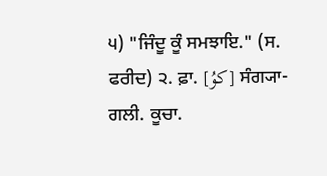੫) "ਜਿੰਦੂ ਕੂੰ ਸਮਝਾਇ." (ਸ. ਫਰੀਦ) ੨. ਫ਼ਾ. [کوُ] ਸੰਗ੍ਯਾ- ਗਲੀ. ਕੂਚਾ.